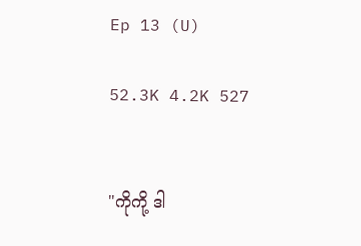Ep 13 (U)

52.3K 4.2K 527


"ကိုကို့ ဒါ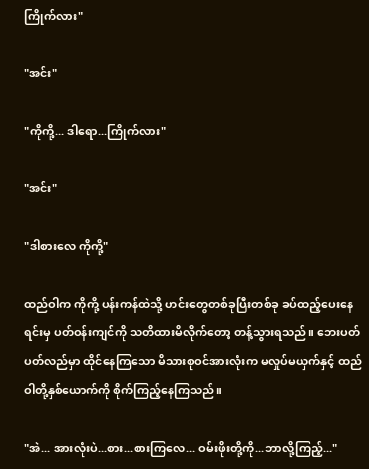ကြိုက်လား"

"အင်း"

"ကိုကို့... ဒါရော...ကြိုက်လား"

"အင်း"

"ဒါစားလေ ကိုကို့"

ထည်ဝါက ကိုကို့ ပန်းကန်ထဲသို့ ဟင်းတွေတစ်ခုပြီးတစ်ခု ခပ်ထည့်ပေးနေရင်းမှ ပတ်ဝန်းကျင်ကို သတိထားမိလိုက်တော့ တန့်သွားရသည်။ ဘေးပတ်ပတ်လည်မှာ ထိုင်နေကြသော မိသားစုဝင်အားလုံးက မလှုပ်မယှက်နှင့် ထည်ဝါတို့နှစ်ယောက်ကို စိုက်ကြည့်နေကြသည်။

"အဲ... အားလုံးပဲ...စား...စားကြလေ... ဝမ်းဖိုးတို့ကို...ဘာလို့ကြည့်..."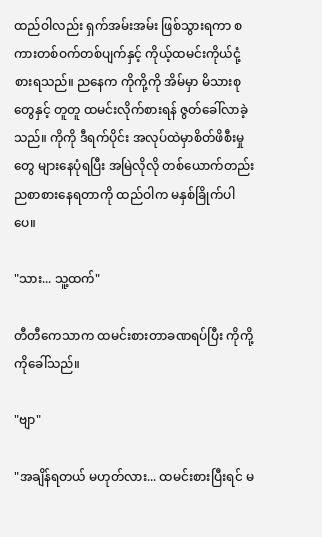ထည်ဝါလည်း ရှက်အမ်းအမ်း ဖြစ်သွားရကာ စကားတစ်ဝက်တစ်ပျက်နှင့် ကိုယ့်ထမင်းကိုယ်ငုံ့စားရသည်။ ညနေက ကိုကို့ကို အိမ်မှာ မိသားစုတွေနှင့် တူတူ ထမင်းလိုက်စားရန် ဇွတ်ခေါ်လာခဲ့သည်။ ကိုကို ဒီရက်ပိုင်း အလုပ်ထဲမှာစိတ်ဖိစီးမှုတွေ များနေပုံရပြီး အမြဲလိုလို တစ်ယောက်တည်း ညစာစားနေရတာကို ထည်ဝါက မနှစ်ခြိုက်ပါပေ။

"သား... သူ့ထက်"

တီတီကေသာက ထမင်းစားတာခဏရပ်ပြီး ကိုကို့ကိုခေါ်သည်။

"ဗျာ"

"အချိန်ရတယ် မဟုတ်လား... ထမင်းစားပြီးရင် မ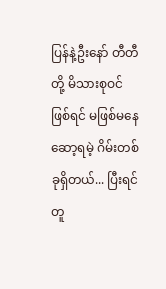ပြန်နဲ့ဦးနော် တီတီတို့ မိသားစုဝင် ဖြစ်ရင် မဖြစ်မနေဆော့ရမဲ့ ဂိမ်းတစ်ခုရှိတယ်... ပြီးရင် တူ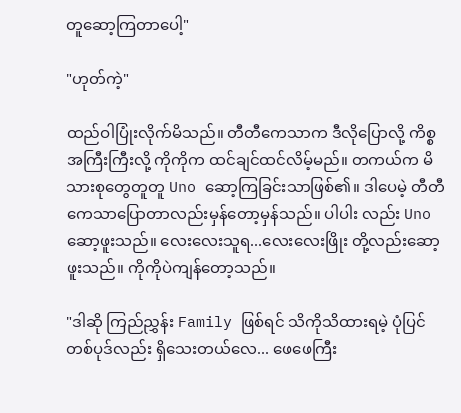တူဆော့ကြတာပေါ့"

"ဟုတ်ကဲ့"

ထည်ဝါပြုံးလိုက်မိသည်။ တီတီကေသာက ဒီလိုပြောလို့ ကိစ္စအကြီးကြီးလို့ ကိုကိုက ထင်ချင်ထင်လိမ့်မည်။ တကယ်က မိသားစုတွေတူတူ Uno ဆော့ကြခြင်းသာဖြစ်၏။ ဒါပေမဲ့ တီတီကေသာပြောတာလည်းမှန်တော့မှန်သည်။ ပါပါး လည်း Uno ဆော့ဖူးသည်။ လေးလေးသူရ...လေးလေးဖြိုး တို့လည်းဆော့ဖူးသည်။ ကိုကိုပဲကျန်တော့သည်။

"ဒါဆို ကြည်ညွှန်း Family ဖြစ်ရင် သိကိုသိထားရမဲ့ ပုံပြင်တစ်ပုဒ်လည်း ရှိသေးတယ်လေ... ဖေဖေကြီး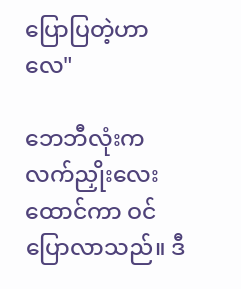ပြောပြတဲ့ဟာလေ"

ဘေဘီလုံးက လက်ညှိုးလေးထောင်ကာ ဝင်ပြောလာသည်။ ဒီ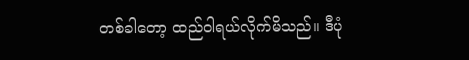တစ်ခါတော့ ထည်ဝါရယ်လိုက်မိသည်။ ဒီပုံ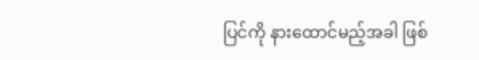ပြင်ကို နားထောင်မည့်အခါ ဖြစ်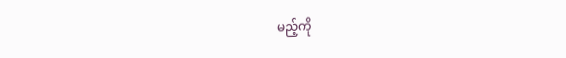မည့်ကို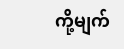ကို့မျက်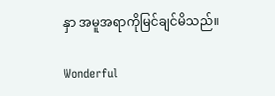နှာ အမူအရာကိုမြင်ချင်မိသည်။

Wonderful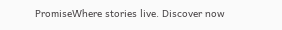PromiseWhere stories live. Discover now